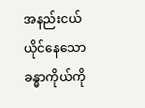အနည်းငယ် ယိုင်နေသော ခန္ဓာကိုယ်ကို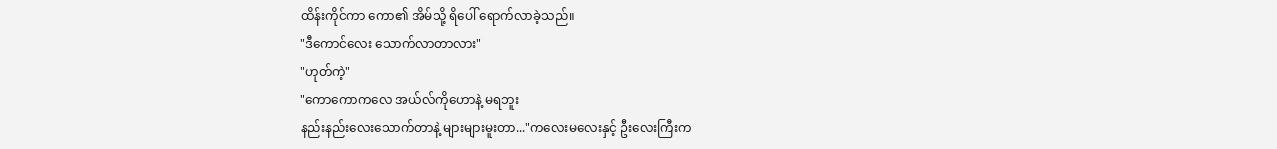ထိန်းကိုင်ကာ ကော၏ အိမ်သို့ ရိပေါ် ရောက်လာခဲ့သည်။
"ဒီကောင်လေး သောက်လာတာလား"
"ဟုတ်ကဲ့"
"ကောကောကလေ အယ်လ်ကိုဟောနဲ့ မရဘူး
နည်းနည်းလေးသောက်တာနဲ့ များများမူးတာ..."ကလေးမလေးနှင့် ဦးလေးကြီးက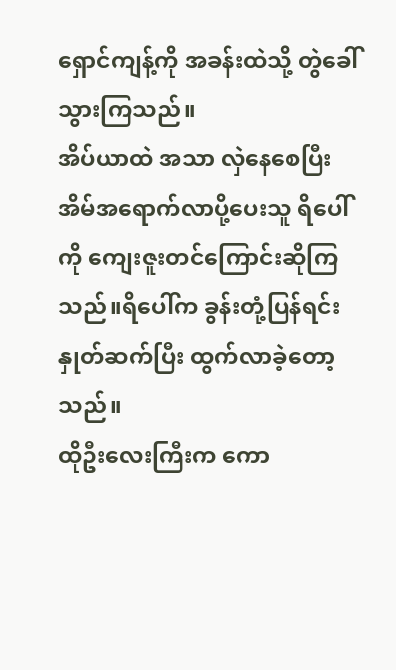ရှောင်ကျန့်ကို အခန်းထဲသို့ တွဲခေါ်သွားကြသည်။
အိပ်ယာထဲ အသာ လှဲနေစေပြီး
အိမ်အရောက်လာပို့ပေးသူ ရိပေါ်ကို ကျေးဇူးတင်ကြောင်းဆိုကြသည်။ရိပေါ်က ခွန်းတုံ့ပြန်ရင်း နှုတ်ဆက်ပြီး ထွက်လာခဲ့တော့သည်။
ထိုဦးလေးကြီးက ကော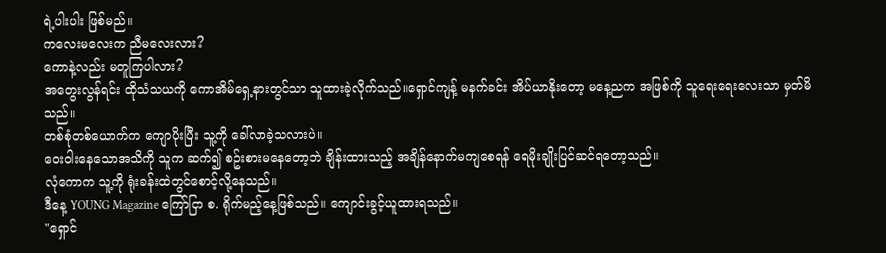ရဲ့ပါးပါး ဖြစ်မည်။
ကလေးမလေးက ညီမလေးလား?
ကောနဲ့လည်း မတူကြပါလား?
အတွေးလွန်ရင်း ထိုသံသယကို ကောအိမ်ရှေ့နားတွင်သာ သူထားခဲ့လိုက်သည်။ရှောင်ကျန့် မနက်ခင်း အိပ်ယာနိုးတော့ မနေ့ညက အဖြစ်ကို သူရေးရေးလေးသာ မှတ်မိသည်။
တစ်စုံတစ်ယောက်က ကျောပိုးပြီး သူ့ကို ခေါ်လာခဲ့သလားပဲ။
ဝေးဝါးနေသောအသိကို သူက ဆက်၍ စဥ်းစားမနေတော့ဘဲ ချိန်းထားသည့် အချိန်နောက်မကျစေရန် ရေမိုးချိုးပြင်ဆင်ရတော့သည်။
လုံကောက သူ့ကို ရုံးခန်းထဲတွင်စောင့်လို့နေသည်။
ဒီနေ့ YOUNG Magazine ကြော်ငြာ စ. ရိုက်မည့်နေ့ဖြစ်သည်။ ကျောင်းခွင့်ယူထားရသည်။
"ရှောင်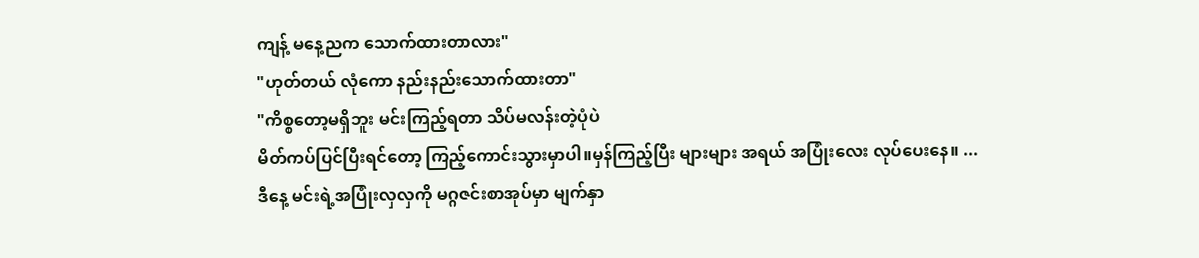ကျန့် မနေ့ညက သောက်ထားတာလား"
"ဟုတ်တယ် လုံကော နည်းနည်းသောက်ထားတာ"
"ကိစ္စတော့မရှိဘူး မင်းကြည့်ရတာ သိပ်မလန်းတဲ့ပုံပဲ
မိတ်ကပ်ပြင်ပြီးရင်တော့ ကြည့်ကောင်းသွားမှာပါ။မှန်ကြည့်ပြီး များများ အရယ် အပြုံးလေး လုပ်ပေးနေ။ ...
ဒီနေ့ မင်းရဲ့အပြုံးလှလှကို မဂ္ဂဇင်းစာအုပ်မှာ မျက်နှာ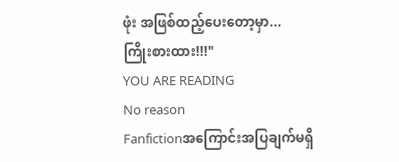ဖုံး အဖြစ်ထည့်ပေးတော့မှာ...
ကြိုးစားထား!!!"
YOU ARE READING
No reason
Fanfictionအကြောင်းအပြချက်မရှိ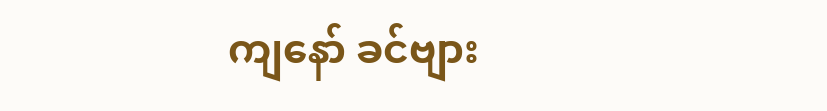ကျနော် ခင်ဗျား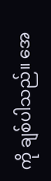ကို ချစ်ပါသည်။ အေ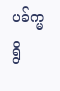ပခ်က္မရွိ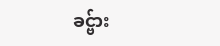ခင္ဗ်ား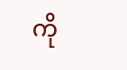ကို